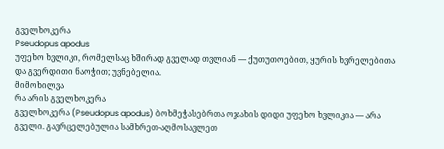გველხოკერა
Pseudopus apodus
უფეხო ხვლიკი, რომელსაც ხშირად გველად თვლიან — ქუთუთოებით, ყურის ხვრელებითა და გვერდითი ნაოჭით; უვნებელია.
მიმოხილვა
რა არის გველხოკერა
გველხოკერა (Pseudopus apodus) ბოხმეჭასებრთა ოჯახის დიდი უფეხო ხვლიკია — არა გველი. გავრცელებულია სამხრეთ-აღმოსავლეთ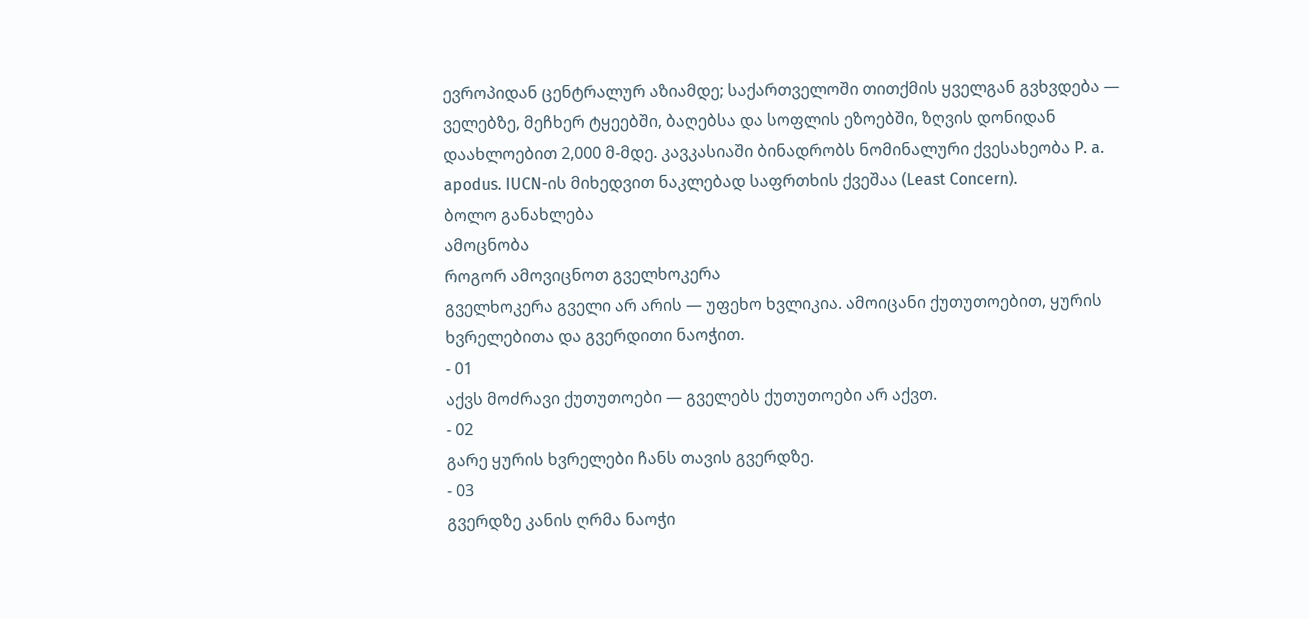ევროპიდან ცენტრალურ აზიამდე; საქართველოში თითქმის ყველგან გვხვდება — ველებზე, მეჩხერ ტყეებში, ბაღებსა და სოფლის ეზოებში, ზღვის დონიდან დაახლოებით 2,000 მ-მდე. კავკასიაში ბინადრობს ნომინალური ქვესახეობა P. a. apodus. IUCN-ის მიხედვით ნაკლებად საფრთხის ქვეშაა (Least Concern).
ბოლო განახლება
ამოცნობა
როგორ ამოვიცნოთ გველხოკერა
გველხოკერა გველი არ არის — უფეხო ხვლიკია. ამოიცანი ქუთუთოებით, ყურის ხვრელებითა და გვერდითი ნაოჭით.
- 01
აქვს მოძრავი ქუთუთოები — გველებს ქუთუთოები არ აქვთ.
- 02
გარე ყურის ხვრელები ჩანს თავის გვერდზე.
- 03
გვერდზე კანის ღრმა ნაოჭი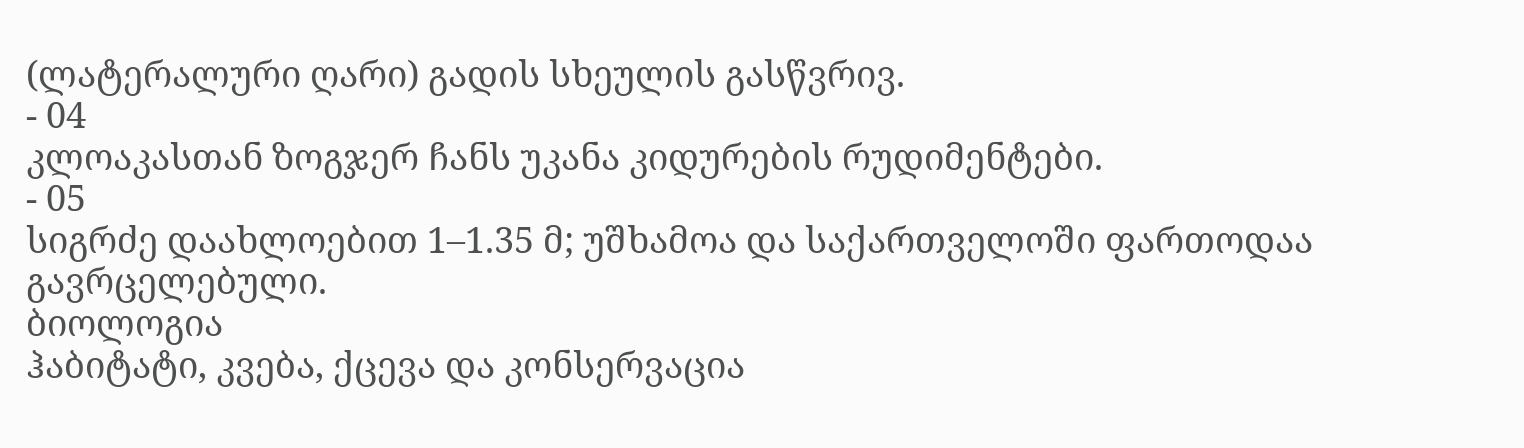(ლატერალური ღარი) გადის სხეულის გასწვრივ.
- 04
კლოაკასთან ზოგჯერ ჩანს უკანა კიდურების რუდიმენტები.
- 05
სიგრძე დაახლოებით 1–1.35 მ; უშხამოა და საქართველოში ფართოდაა გავრცელებული.
ბიოლოგია
ჰაბიტატი, კვება, ქცევა და კონსერვაცია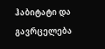ჰაბიტატი და გავრცელება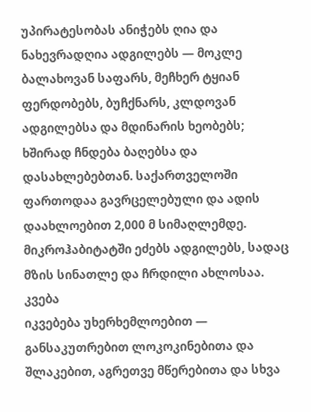უპირატესობას ანიჭებს ღია და ნახევრადღია ადგილებს — მოკლე ბალახოვან საფარს, მეჩხერ ტყიან ფერდობებს, ბუჩქნარს, კლდოვან ადგილებსა და მდინარის ხეობებს; ხშირად ჩნდება ბაღებსა და დასახლებებთან. საქართველოში ფართოდაა გავრცელებული და ადის დაახლოებით 2,000 მ სიმაღლემდე. მიკროჰაბიტატში ეძებს ადგილებს, სადაც მზის სინათლე და ჩრდილი ახლოსაა.
კვება
იკვებება უხერხემლოებით — განსაკუთრებით ლოკოკინებითა და შლაკებით, აგრეთვე მწერებითა და სხვა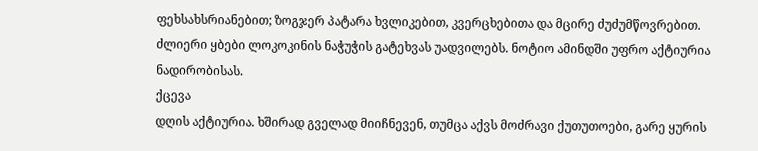ფეხსახსრიანებით; ზოგჯერ პატარა ხვლიკებით, კვერცხებითა და მცირე ძუძუმწოვრებით. ძლიერი ყბები ლოკოკინის ნაჭუჭის გატეხვას უადვილებს. ნოტიო ამინდში უფრო აქტიურია ნადირობისას.
ქცევა
დღის აქტიურია. ხშირად გველად მიიჩნევენ, თუმცა აქვს მოძრავი ქუთუთოები, გარე ყურის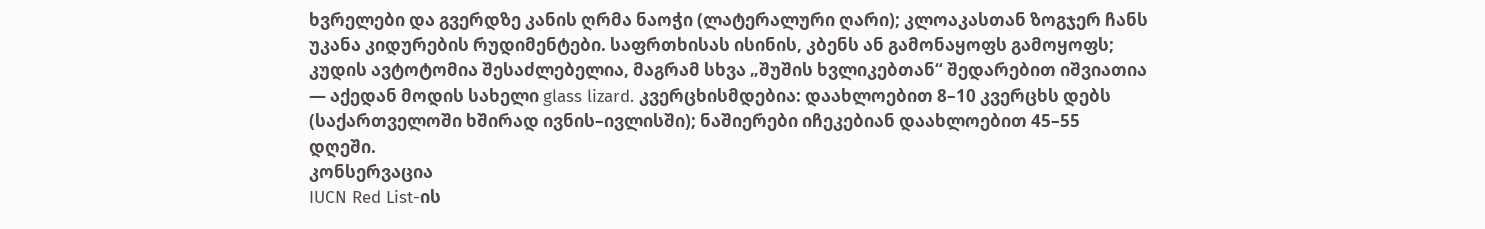ხვრელები და გვერდზე კანის ღრმა ნაოჭი (ლატერალური ღარი); კლოაკასთან ზოგჯერ ჩანს უკანა კიდურების რუდიმენტები. საფრთხისას ისინის, კბენს ან გამონაყოფს გამოყოფს; კუდის ავტოტომია შესაძლებელია, მაგრამ სხვა „შუშის ხვლიკებთან“ შედარებით იშვიათია — აქედან მოდის სახელი glass lizard. კვერცხისმდებია: დაახლოებით 8–10 კვერცხს დებს (საქართველოში ხშირად ივნის–ივლისში); ნაშიერები იჩეკებიან დაახლოებით 45–55 დღეში.
კონსერვაცია
IUCN Red List-ის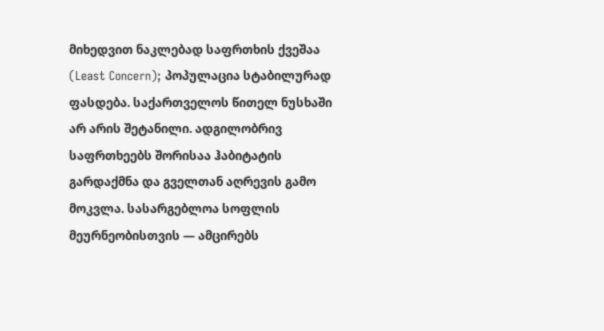მიხედვით ნაკლებად საფრთხის ქვეშაა (Least Concern); პოპულაცია სტაბილურად ფასდება. საქართველოს წითელ ნუსხაში არ არის შეტანილი. ადგილობრივ საფრთხეებს შორისაა ჰაბიტატის გარდაქმნა და გველთან აღრევის გამო მოკვლა. სასარგებლოა სოფლის მეურნეობისთვის — ამცირებს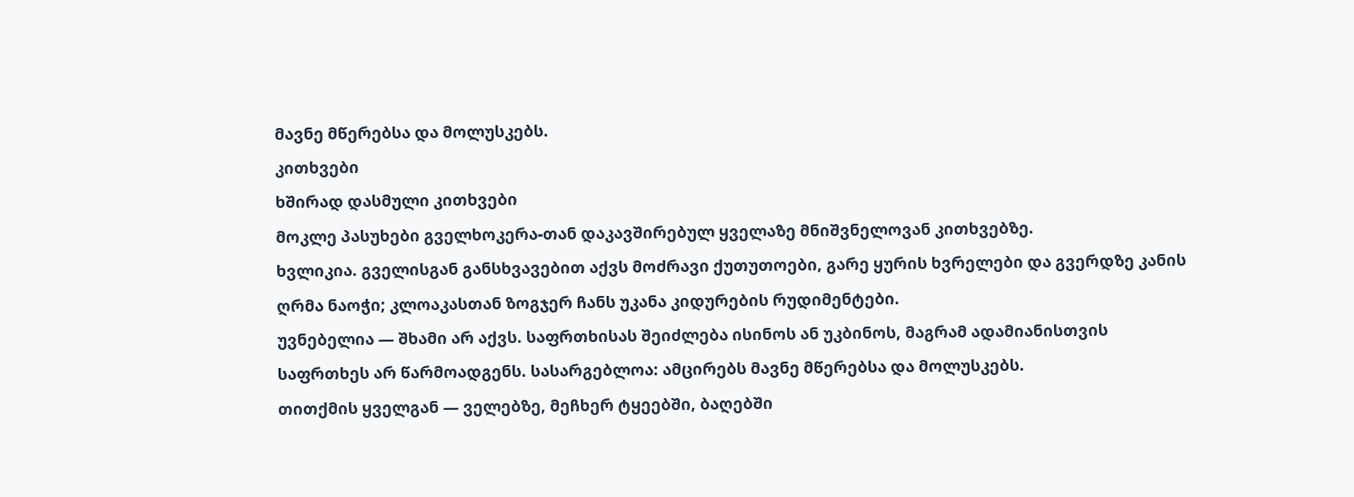მავნე მწერებსა და მოლუსკებს.
კითხვები
ხშირად დასმული კითხვები
მოკლე პასუხები გველხოკერა-თან დაკავშირებულ ყველაზე მნიშვნელოვან კითხვებზე.
ხვლიკია. გველისგან განსხვავებით აქვს მოძრავი ქუთუთოები, გარე ყურის ხვრელები და გვერდზე კანის ღრმა ნაოჭი; კლოაკასთან ზოგჯერ ჩანს უკანა კიდურების რუდიმენტები.
უვნებელია — შხამი არ აქვს. საფრთხისას შეიძლება ისინოს ან უკბინოს, მაგრამ ადამიანისთვის საფრთხეს არ წარმოადგენს. სასარგებლოა: ამცირებს მავნე მწერებსა და მოლუსკებს.
თითქმის ყველგან — ველებზე, მეჩხერ ტყეებში, ბაღებში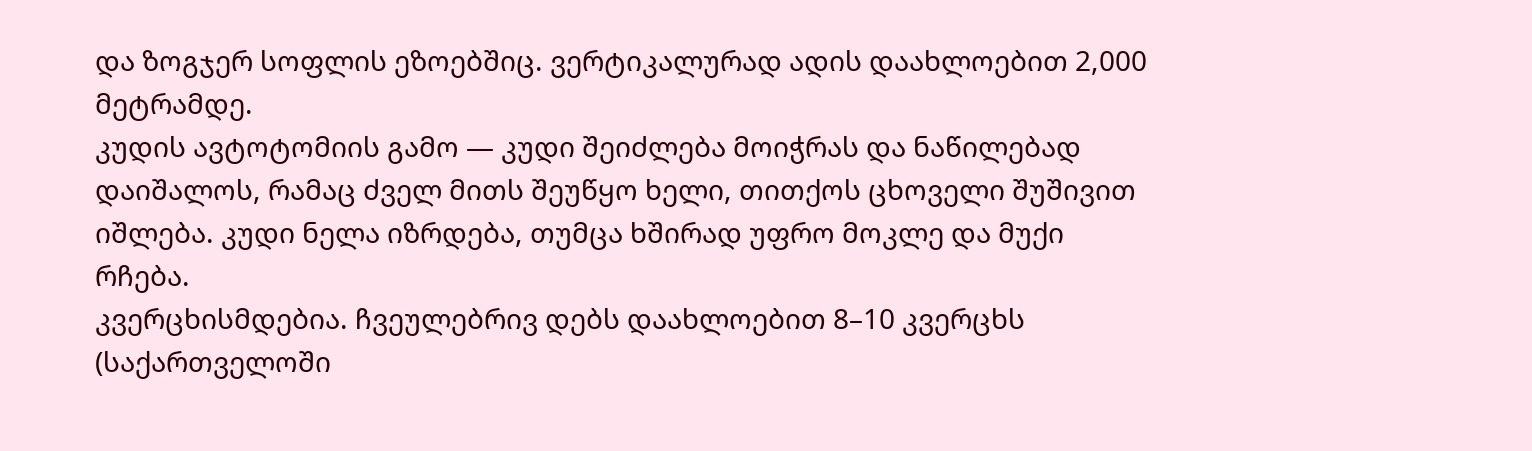და ზოგჯერ სოფლის ეზოებშიც. ვერტიკალურად ადის დაახლოებით 2,000 მეტრამდე.
კუდის ავტოტომიის გამო — კუდი შეიძლება მოიჭრას და ნაწილებად დაიშალოს, რამაც ძველ მითს შეუწყო ხელი, თითქოს ცხოველი შუშივით იშლება. კუდი ნელა იზრდება, თუმცა ხშირად უფრო მოკლე და მუქი რჩება.
კვერცხისმდებია. ჩვეულებრივ დებს დაახლოებით 8–10 კვერცხს (საქართველოში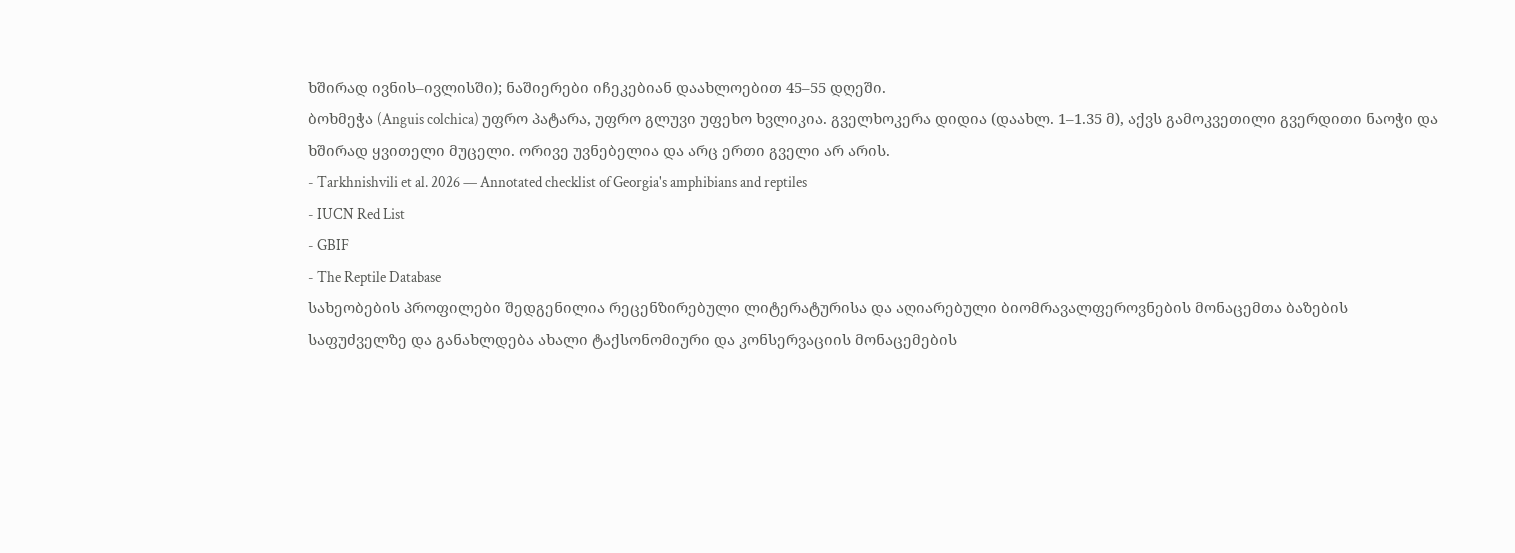ხშირად ივნის–ივლისში); ნაშიერები იჩეკებიან დაახლოებით 45–55 დღეში.
ბოხმეჭა (Anguis colchica) უფრო პატარა, უფრო გლუვი უფეხო ხვლიკია. გველხოკერა დიდია (დაახლ. 1–1.35 მ), აქვს გამოკვეთილი გვერდითი ნაოჭი და ხშირად ყვითელი მუცელი. ორივე უვნებელია და არც ერთი გველი არ არის.
- Tarkhnishvili et al. 2026 — Annotated checklist of Georgia's amphibians and reptiles
- IUCN Red List
- GBIF
- The Reptile Database
სახეობების პროფილები შედგენილია რეცენზირებული ლიტერატურისა და აღიარებული ბიომრავალფეროვნების მონაცემთა ბაზების საფუძველზე და განახლდება ახალი ტაქსონომიური და კონსერვაციის მონაცემების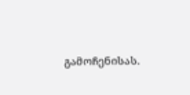გამოჩენისას.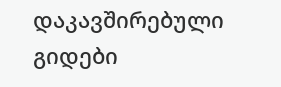დაკავშირებული გიდები